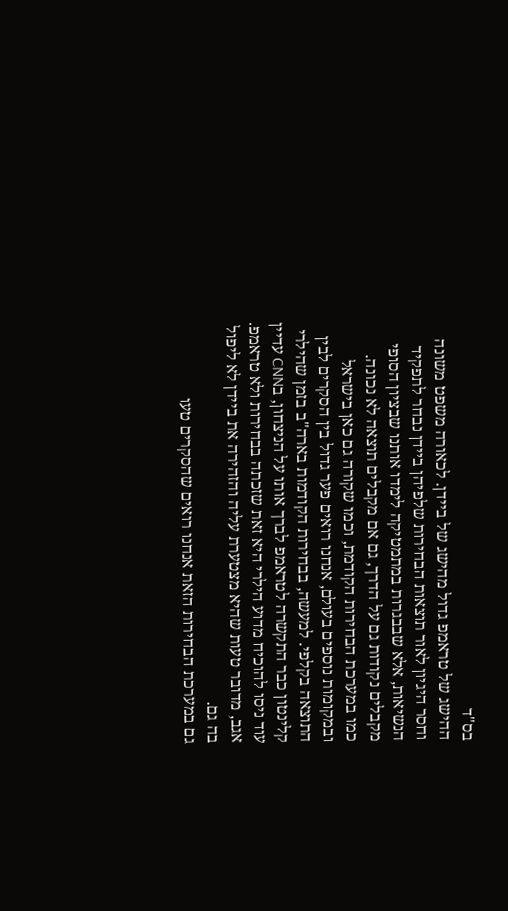בס"ד
ההישג של טראמפ גדול מהישג של ביידן. לכאורה משפט משונה וחסר היגיון לאור תוצאות הבחירות שלפיהן ביידן נבחר לתפקיד הנשיאות, אלא שבבגרות במתמטיקה לימדו אותנו שבציון הסופי מקבלים נקודות גם על הדרך, גם אם מקבלים תוצאה לא נכונה.
כמו במערכת הבחירות הקודמת, וכמו שקורה גם כאן בישראל ובמקומות נוספים בעולם, אנחנו רואים פער גדול בין הסקרים לבין התוצאה בקלפי. למעשה, בבחירות הקודמות בארה"ב בזמן שהילרי קלינטון כבר התקשרה לטראמפ לברך אותו על הניצחון, בCNN עדיין עוד ניסו להוכיח מדוע הילרי היא זאת שזכתה בבחירות ולא טראמפ. אגב, מדובר טעות שהיא מצטערת עליה והזהירה את ביידן לא ליפול בה גם.
גם במערכת הבחירות הזאת אנחנו רואים שהסקרים טעו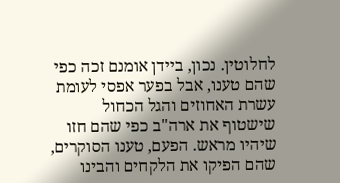לחלוטין. נכון, ביידן אומנם זכה כפי שהם טענו, אבל בפער אפסי לעומת עשרת האחוזים והגל הכחול שישטוף את ארה"ב כפי שהם חזו שיהיו מראש. הפעם, טענו הסוקרים, שהם הפיקו את הלקחים והבינו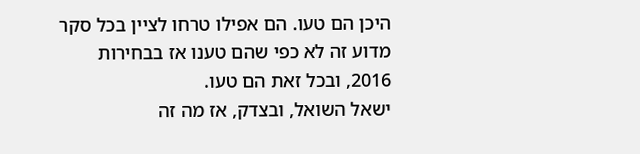היכן הם טעו. הם אפילו טרחו לציין בכל סקר מדוע זה לא כפי שהם טענו אז בבחירות 2016, ובכל זאת הם טעו.
ישאל השואל, ובצדק, אז מה זה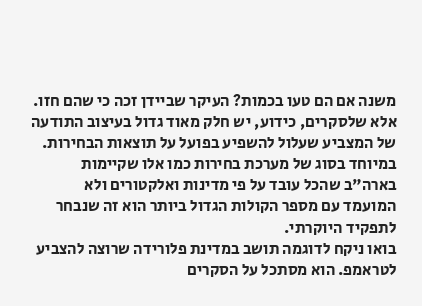משנה אם הם טעו בכמות? העיקר שביידן זכה כי שהם חזו. אלא שלסקרים, כידוע, יש חלק מאוד גדול בעיצוב התודעה של המצביע שעלול להשפיע בפועל על תוצאות הבחירות. במיוחד בסוג של מערכת בחירות כמו אלו שקיימות בארה"ב שהכל עובד על פי מדינות ואלקטורים ולא המועמד עם מספר הקולות הגדול ביותר הוא זה שנבחר לתפקיד היוקרתי.
בואו ניקח לדוגמה תושב במדינת פלורידה שרוצה להצביע לטראמפ. הוא מסתכל על הסקרים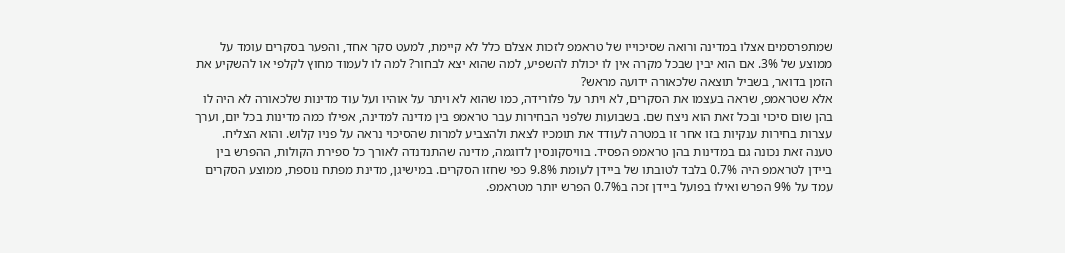שמתפרסמים אצלו במדינה ורואה שסיכוייו של טראמפ לזכות אצלם כלל לא קיימת, למעט סקר אחד, והפער בסקרים עומד על ממוצע של 3%. אם הוא יבין שבכל מקרה אין לו יכולת להשפיע, למה שהוא יצא לבחור? למה לו לעמוד מחוץ לקלפי או להשקיע את הזמן בדואר, בשביל תוצאה שלכאורה ידועה מראש?
אלא שטראמפ, שראה בעצמו את הסקרים, לא ויתר על פלורידה, כמו שהוא לא ויתר על אוהיו ועל עוד מדינות שלכאורה לא היה לו בהן שום סיכוי ובכל זאת הוא ניצח שם. בשבועות שלפני הבחירות עבר טראמפ בין מדינה למדינה, אפילו כמה מדינות בכל יום, וערך עצרות בחירות ענקיות בזו אחר זו במטרה לעודד את תומכיו לצאת ולהצביע למרות שהסיכוי נראה על פניו קלוש. והוא הצליח.
טענה זאת נכונה גם במדינות בהן טראמפ הפסיד. בוויסקונסין לדוגמה, מדינה שהתנדנדה לאורך כל ספירת הקולות, ההפרש בין ביידן לטראמפ היה 0.7% בלבד לטובתו של ביידן לעומת 9.8% כפי שחזו הסקרים. במישיגן, מדינת מפתח נוספת, ממוצע הסקרים עמד על 9% הפרש ואילו בפועל ביידן זכה ב0.7% הפרש יותר מטראמפ.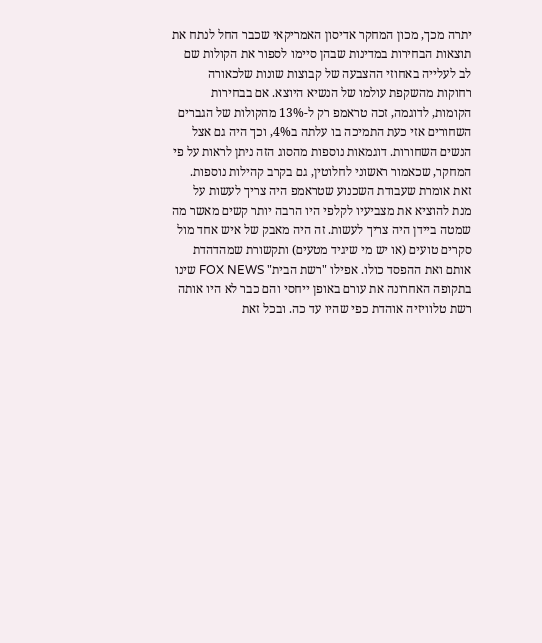יתרה מכך, מכון המחקר אדיסון האמריקאי שכבר החל לנתח את תוצאות הבחירות במדינות שבהן סיימו לספור את הקולות שם לב לעלייה באחוזי ההצבעה של קבוצות שונות שלכאורה רחוקות מהשקפת עולמו של הנשיא היוצא. אם בבחירות הקומות, לדוגמה, זכה טראמפ רק ל-13% מהקולות של הגברים השחורים אזי כעת התמיכה בו עלתה ב4%, וכך היה גם אצל הנשים השחורות. דוגמאות נוספות מהסוג הזה ניתן לראות על פי המחקר, שכאמור ראשוני לחלוטין, גם בקרב קהילות נוספות.
זאת אומרת שעבודת השכנוע שטראמפ היה צריך לעשות על מנת להוציא את מצביעיו לקלפי היו הרבה יותר קשים מאשר מה שמטה ביידן היה צריך לעשות. זה היה מאבק של איש אחד מול סקרים טועים (או יש מי שיגיד מטעים) ותקשורת שמהדהדת אותם ואת ההפסד כולו. אפילו "רשת הבית" FOX NEWS שינו בתקופה האחרונה את עורם באופן ייחסי והם כבר לא היו אותה רשת טלוויזיה אוהדת כפי שהיו עד כה. ובכל זאת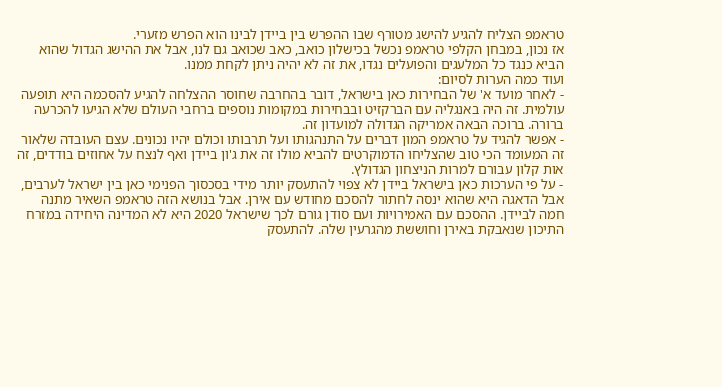טראמפ הצליח להגיע להישג מטורף שבו ההפרש בין ביידן לבינו הוא הפרש מזערי.
אז נכון, במבחן הקלפי טראמפ נכשל בכישלון כואב, כאב שכואב גם לנו, אבל את ההישג הגדול שהוא הביא כנגד כל המלעגים והפועלים נגדו, את זה לא יהיה ניתן לקחת ממנו.
ועוד כמה הערות לסיום:
- לאחר מועד א' של הבחירות כאן בישראל, דובר בהחרבה שחוסר ההצלחה להגיע להסכמה היא תופעה עולמית. זה היה באנגליה עם הברקזיט ובבחירות במקומות נוספים ברחבי העולם שלא הגיעו להכרעה ברורה. ברוכה הבאה אמריקה הגדולה למועדון זה.
- אפשר להגיד על טראמפ המון דברים על התנהגותו ועל תרבותו וכולם יהיו נכונים. עצם העובדה שלאור זה המעומד הכי טוב שהצליחו הדמוקרטים להביא מולו זה את ג'ון ביידן ואף לנצח על אחוזים בודדים, זה אות קלון עבורם למרות הניצחון הגדולץ.
- על פי הערכות כאן בישראל ביידן לא צפוי להתעסק יותר מידי בסכסוך הפנימי כאן בין ישראל לערבים, אבל הדאגה היא שהוא ינסה לחתור להסכם מחודש עם אירן. אבל בנושא הזה טראמפ השאיר מתנה חמה לביידן. ההסכם עם האמירויות ועם סודן גורם לכך שישראל 2020 היא לא המדינה היחידה במזרח התיכון שנאבקת באירן וחוששת מהגרעין שלה. להתעסק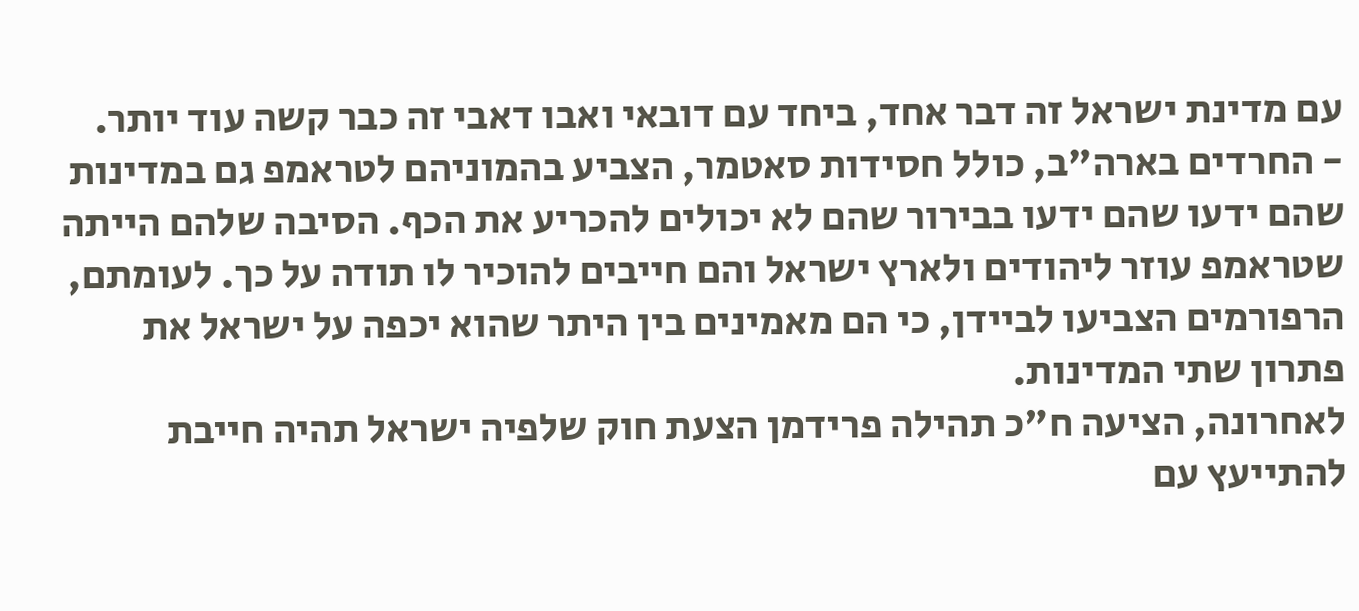עם מדינת ישראל זה דבר אחד, ביחד עם דובאי ואבו דאבי זה כבר קשה עוד יותר.
- החרדים בארה"ב, כולל חסידות סאטמר, הצביע בהמוניהם לטראמפ גם במדינות שהם ידעו שהם ידעו בבירור שהם לא יכולים להכריע את הכף. הסיבה שלהם הייתה שטראמפ עוזר ליהודים ולארץ ישראל והם חייבים להוכיר לו תודה על כך. לעומתם, הרפורמים הצביעו לביידן, כי הם מאמינים בין היתר שהוא יכפה על ישראל את פתרון שתי המדינות.
לאחרונה, הציעה ח"כ תהילה פרידמן הצעת חוק שלפיה ישראל תהיה חייבת להתייעץ עם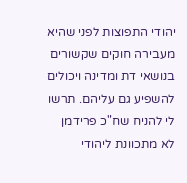יהודי התפוצות לפני שהיא מעבירה חוקים שקשורים בנושאי דת ומדינה ויכולים להשפיע גם עליהם. תרשו לי להניח שח"כ פרידמן לא מתכוונת ליהודי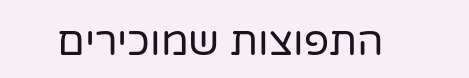התפוצות שמוכירים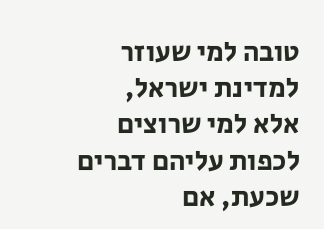טובה למי שעוזר למדינת ישראל, אלא למי שרוצים לכפות עליהם דברים שכעת, אם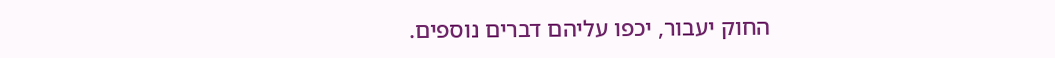החוק יעבור, יכפו עליהם דברים נוספים.